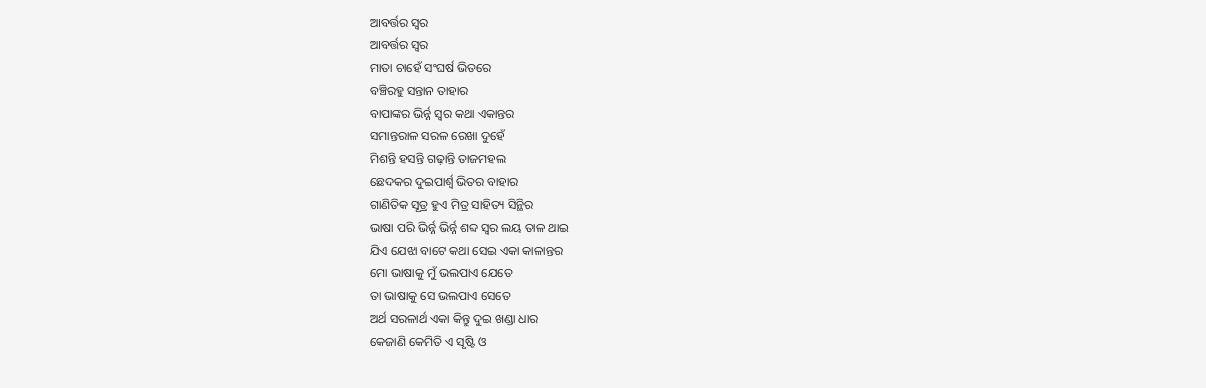ଆବର୍ତ୍ତର ସ୍ୱର
ଆବର୍ତ୍ତର ସ୍ୱର
ମାତା ଚାହେଁ ସଂଘର୍ଷ ଭିତରେ
ବଞ୍ଚିରହୁ ସନ୍ତାନ ତାହାର
ବାପାଙ୍କର ଭିର୍ନ୍ନ ସ୍ୱର କଥା ଏକାନ୍ତର
ସମାନ୍ତରାଳ ସରଳ ରେଖା ଦୁହେଁ
ମିଶନ୍ତି ହସନ୍ତି ଗଢ଼ାନ୍ତି ତାଜମହଲ
ଛେଦକର ଦୁଇପାର୍ଶ୍ୱ ଭିତର ବାହାର
ଗାଣିତିକ ସୂତ୍ର ହୁଏ ମିତ୍ର ସାହିତ୍ୟ ସିନ୍ଥିର
ଭାଷା ପରି ଭିର୍ନ୍ନ ଭିର୍ନ୍ନ ଶବ୍ଦ ସ୍ୱର ଲୟ ତାଳ ଥାଇ
ଯିଏ ଯେଝା ବାଟେ କଥା ସେଇ ଏକା କାଳାନ୍ତର
ମୋ ଭାଷାକୁ ମୁଁ ଭଲପାଏ ଯେତେ
ତା ଭାଷାକୁ ସେ ଭଲପାଏ ସେତେ
ଅର୍ଥ ସରଳାର୍ଥ ଏକା କିନ୍ତୁ ଦୁଇ ଖଣ୍ଡା ଧାର
କେଜାଣି କେମିତି ଏ ସୃଷ୍ଟି ଓ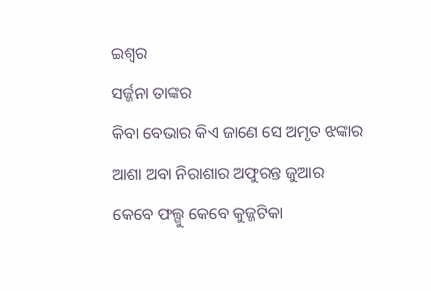ଇଶ୍ୱର
ସର୍ଜ୍ଜନା ତାଙ୍କର
କିବା ବେଭାର କିଏ ଜାଣେ ସେ ଅମୃତ ଝଙ୍କାର
ଆଶା ଅବା ନିରାଶାର ଅଫୁରନ୍ତ ଜୁଆର
କେବେ ଫଲ୍ଗୁ କେବେ କୁଜ୍ଜଟିକା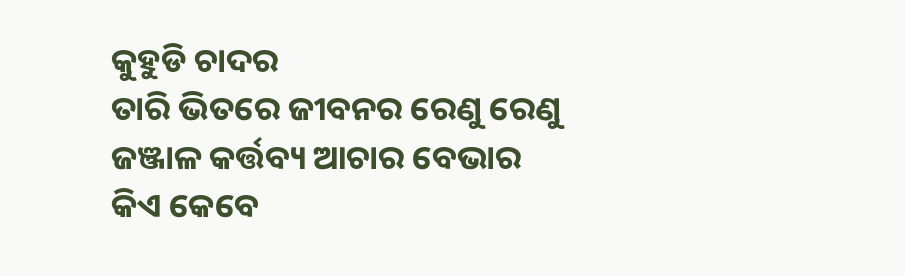କୁହୁଡି ଚାଦର
ତାରି ଭିତରେ ଜୀବନର ରେଣୁ ରେଣୁ
ଜଞ୍ଜାଳ କର୍ତ୍ତବ୍ୟ ଆଚାର ବେଭାର
କିଏ କେବେ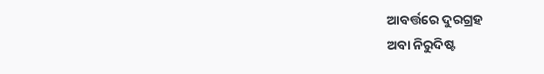ଆବର୍ତ୍ତରେ ଦୁରଗ୍ରହ
ଅବା ନିରୁଦିଷ୍ଟ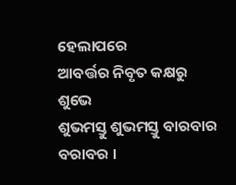ହେଲାପରେ
ଆବର୍ତ୍ତର ନିବୃତ କକ୍ଷରୁ ଶୁଭେ
ଶୁଭମସ୍ତୁ ଶୁଭମସ୍ତୁ ବାରବାର ବରାବର ।